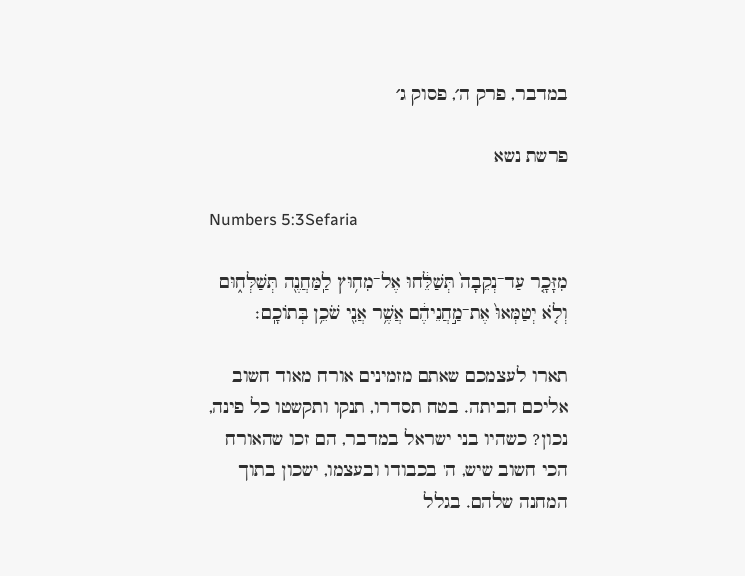במדבר, פרק ה׳, פסוק ג׳

פרשת נשא

Numbers 5:3Sefaria

מִזָּכָ֤ר עַד־נְקֵבָה֙ תְּשַׁלֵּ֔חוּ אֶל־מִח֥וּץ לַֽמַּחֲנֶ֖ה תְּשַׁלְּח֑וּם וְלֹ֤א יְטַמְּאוּ֙ אֶת־מַ֣חֲנֵיהֶ֔ם אֲשֶׁ֥ר אֲנִ֖י שֹׁכֵ֥ן בְּתוֹכָֽם׃

תארו לעצמכם שאתם מזמינים אורח מאוד חשוב אליכם הביתה. בטח תסדרו, תנקו ותקשטו כל פינה, נכון? כשהיו בני ישראל במדבר, הם זכו שהאורח הכי חשוב שיש, ה' בכבודו ובעצמו, ישכון בתוך המחנה שלהם. בגלל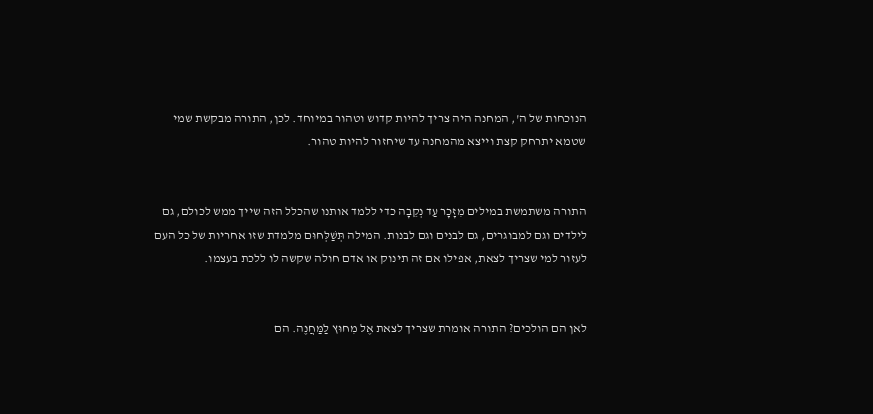הנוכחות של ה', המחנה היה צריך להיות קדוש וטהור במיוחד. לכן, התורה מבקשת שמי שטמא יתרחק קצת וייצא מהמחנה עד שיחזור להיות טהור.


התורה משתמשת במילים מִזָּכָר עַד נְקֵבָה כדי ללמד אותנו שהכלל הזה שייך ממש לכולם, גם לילדים וגם למבוגרים, גם לבנים וגם לבנות. המילה תְּשַׁלְּחוּם מלמדת שזו אחריות של כל העם לעזור למי שצריך לצאת, אפילו אם זה תינוק או אדם חולה שקשה לו ללכת בעצמו.


לאן הם הולכים? התורה אומרת שצריך לצאת אֶל מִחוּץ לַמַּחֲנֶה. הם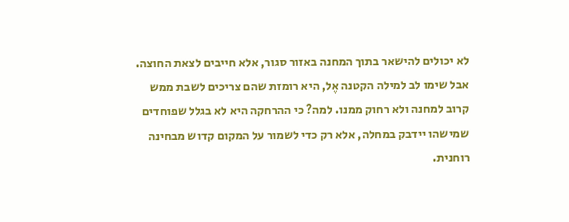לא יכולים להישאר בתוך המחנה באזור סגור, אלא חייבים לצאת החוצה. אבל שימו לב למילה הקטנה אֶל, היא רומזת שהם צריכים לשבת ממש קרוב למחנה ולא רחוק ממנו. למה? כי ההרחקה היא לא בגלל שפוחדים שמישהו יידבק במחלה, אלא רק כדי לשמור על המקום קדוש מבחינה רוחנית.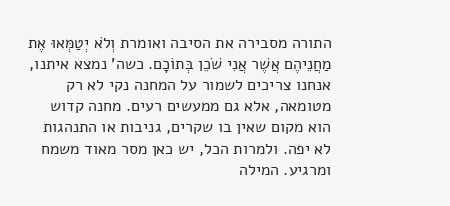התורה מסבירה את הסיבה ואומרת וְלֹא יְטַמְּאוּ אֶת מַחֲנֵיהֶם אֲשֶׁר אֲנִי שֹׁכֵן בְּתוֹכָם. כשה' נמצא איתנו, אנחנו צריכים לשמור על המחנה נקי לא רק מטומאה, אלא גם ממעשים רעים. מחנה קדוש הוא מקום שאין בו שקרים, גניבות או התנהגות לא יפה. ולמרות הכל, יש כאן מסר מאוד משמח ומרגיע. המילה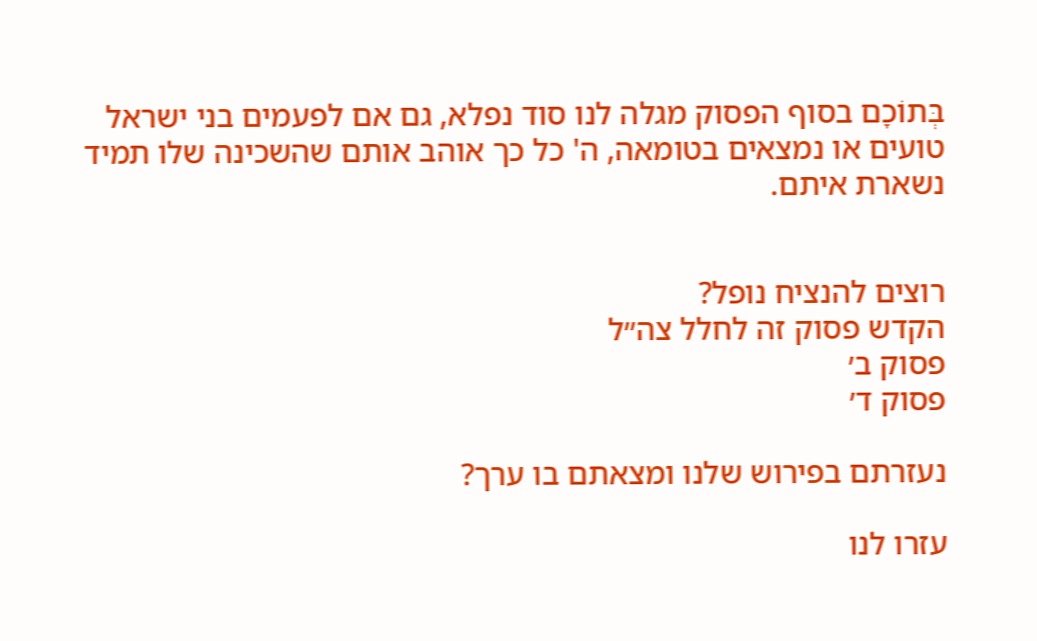בְּתוֹכָם בסוף הפסוק מגלה לנו סוד נפלא, גם אם לפעמים בני ישראל טועים או נמצאים בטומאה, ה' כל כך אוהב אותם שהשכינה שלו תמיד נשארת איתם.


רוצים להנציח נופל?
הקדש פסוק זה לחלל צה״ל
פסוק ב׳
פסוק ד׳

נעזרתם בפירוש שלנו ומצאתם בו ערך?

עזרו לנו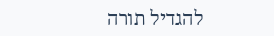להגדיל תורה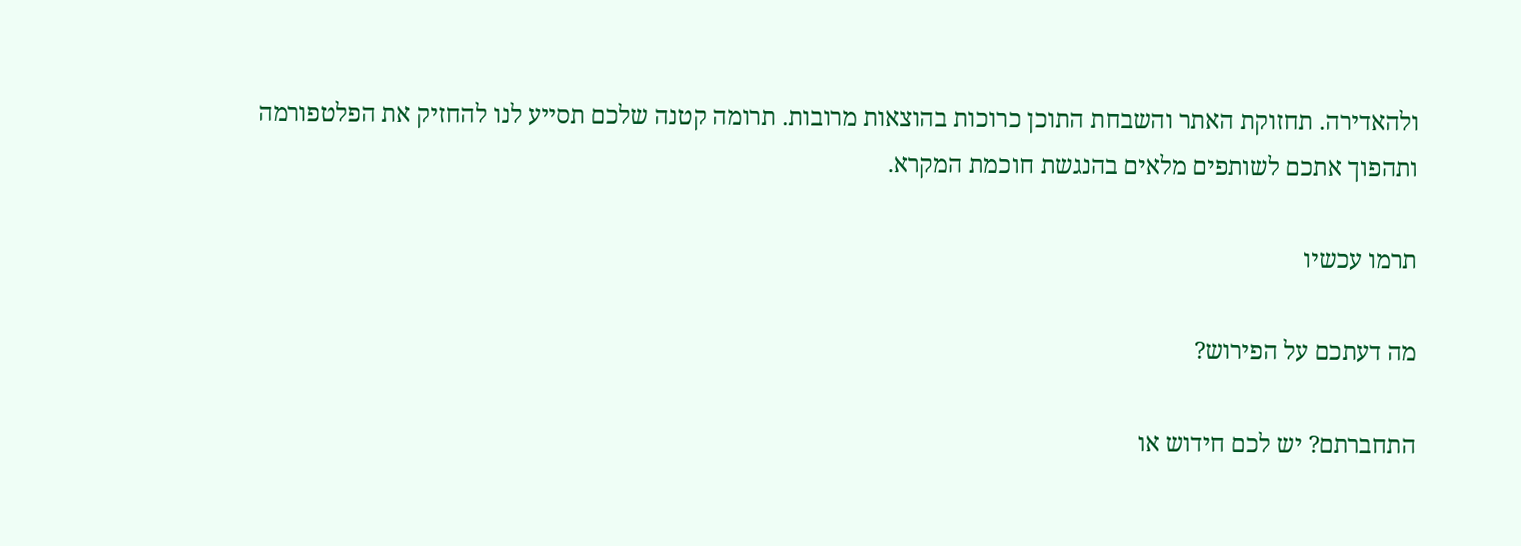ולהאדירה. תחזוקת האתר והשבחת התוכן כרוכות בהוצאות מרובות. תרומה קטנה שלכם תסייע לנו להחזיק את הפלטפורמה ותהפוך אתכם לשותפים מלאים בהנגשת חוכמת המקרא.

תרמו עכשיו

מה דעתכם על הפירוש?

התחברתם? יש לכם חידוש או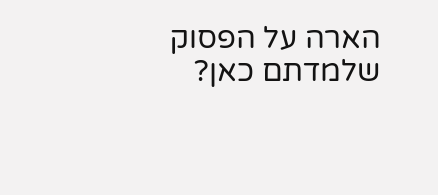הארה על הפסוק שלמדתם כאן?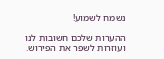נשמח לשמוע!

ההערות שלכם חשובות לנו ועוזרות לשפר את הפירוש.